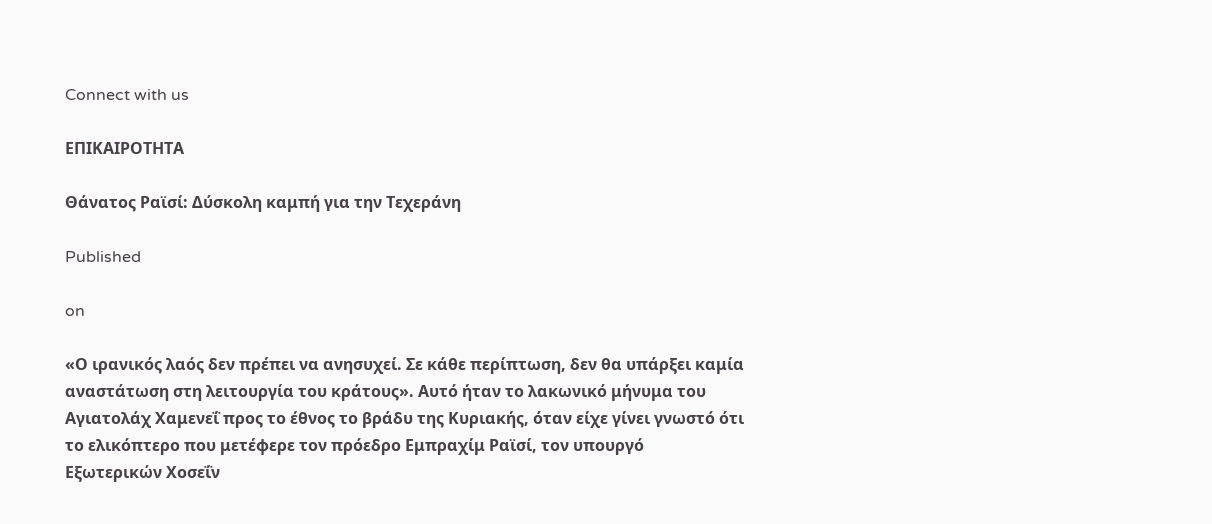Connect with us

ΕΠΙΚΑΙΡΟΤΗΤΑ

Θάνατος Ραϊσί: Δύσκολη καμπή για την Τεχεράνη

Published

on

«Ο ιρανικός λαός δεν πρέπει να ανησυχεί. Σε κάθε περίπτωση, δεν θα υπάρξει καμία αναστάτωση στη λειτουργία του κράτους». Αυτό ήταν το λακωνικό μήνυμα του Αγιατολάχ Χαμενεΐ προς το έθνος το βράδυ της Κυριακής, όταν είχε γίνει γνωστό ότι το ελικόπτερο που μετέφερε τον πρόεδρο Εμπραχίμ Ραϊσί, τον υπουργό Εξωτερικών Χοσεΐν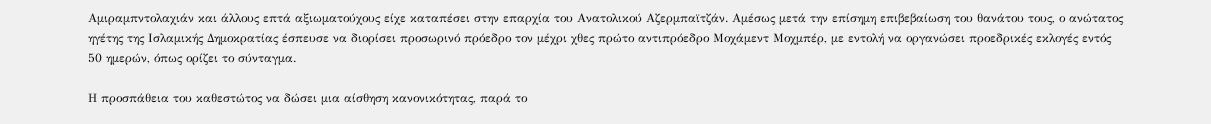Αμιραμπντολαχιάν και άλλους επτά αξιωματούχους είχε καταπέσει στην επαρχία του Ανατολικού Αζερμπαϊτζάν. Αμέσως μετά την επίσημη επιβεβαίωση του θανάτου τους, ο ανώτατος ηγέτης της Ισλαμικής Δημοκρατίας έσπευσε να διορίσει προσωρινό πρόεδρο τον μέχρι χθες πρώτο αντιπρόεδρο Μοχάμεντ Μοχμπέρ, με εντολή να οργανώσει προεδρικές εκλογές εντός 50 ημερών, όπως ορίζει το σύνταγμα.

Η προσπάθεια του καθεστώτος να δώσει μια αίσθηση κανονικότητας, παρά το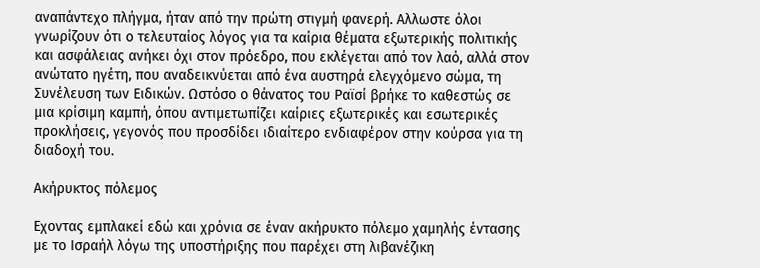αναπάντεχο πλήγμα, ήταν από την πρώτη στιγμή φανερή. Αλλωστε όλοι γνωρίζουν ότι ο τελευταίος λόγος για τα καίρια θέματα εξωτερικής πολιτικής και ασφάλειας ανήκει όχι στον πρόεδρο, που εκλέγεται από τον λαό, αλλά στον ανώτατο ηγέτη, που αναδεικνύεται από ένα αυστηρά ελεγχόμενο σώμα, τη Συνέλευση των Ειδικών. Ωστόσο ο θάνατος του Ραϊσί βρήκε το καθεστώς σε μια κρίσιμη καμπή, όπου αντιμετωπίζει καίριες εξωτερικές και εσωτερικές προκλήσεις, γεγονός που προσδίδει ιδιαίτερο ενδιαφέρον στην κούρσα για τη διαδοχή του.

Ακήρυκτος πόλεμος

Εχοντας εμπλακεί εδώ και χρόνια σε έναν ακήρυκτο πόλεμο χαμηλής έντασης με το Ισραήλ λόγω της υποστήριξης που παρέχει στη λιβανέζικη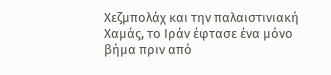Χεζμπολάχ και την παλαιστινιακή Χαμάς, το Ιράν έφτασε ένα μόνο βήμα πριν από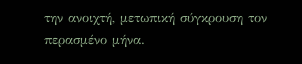την ανοιχτή, μετωπική σύγκρουση τον περασμένο μήνα.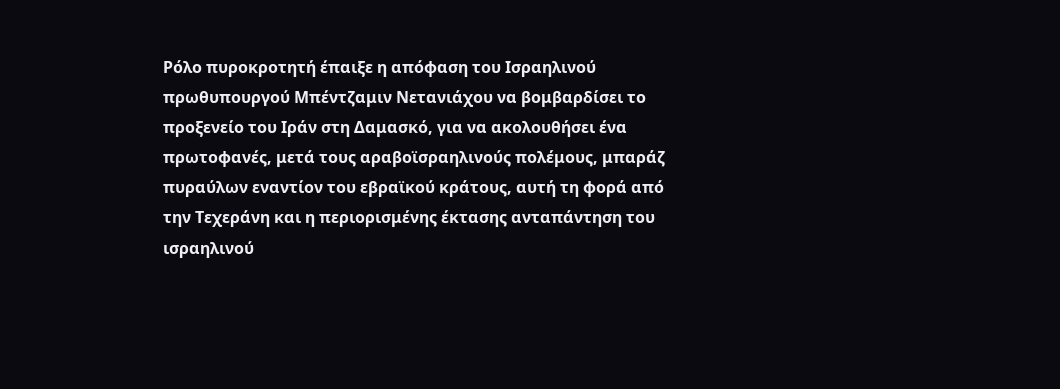Ρόλο πυροκροτητή έπαιξε η απόφαση του Ισραηλινού πρωθυπουργού Μπέντζαμιν Νετανιάχου να βομβαρδίσει το προξενείο του Ιράν στη Δαμασκό, για να ακολουθήσει ένα πρωτοφανές, μετά τους αραβοϊσραηλινούς πολέμους, μπαράζ πυραύλων εναντίον του εβραϊκού κράτους, αυτή τη φορά από την Τεχεράνη και η περιορισμένης έκτασης ανταπάντηση του ισραηλινού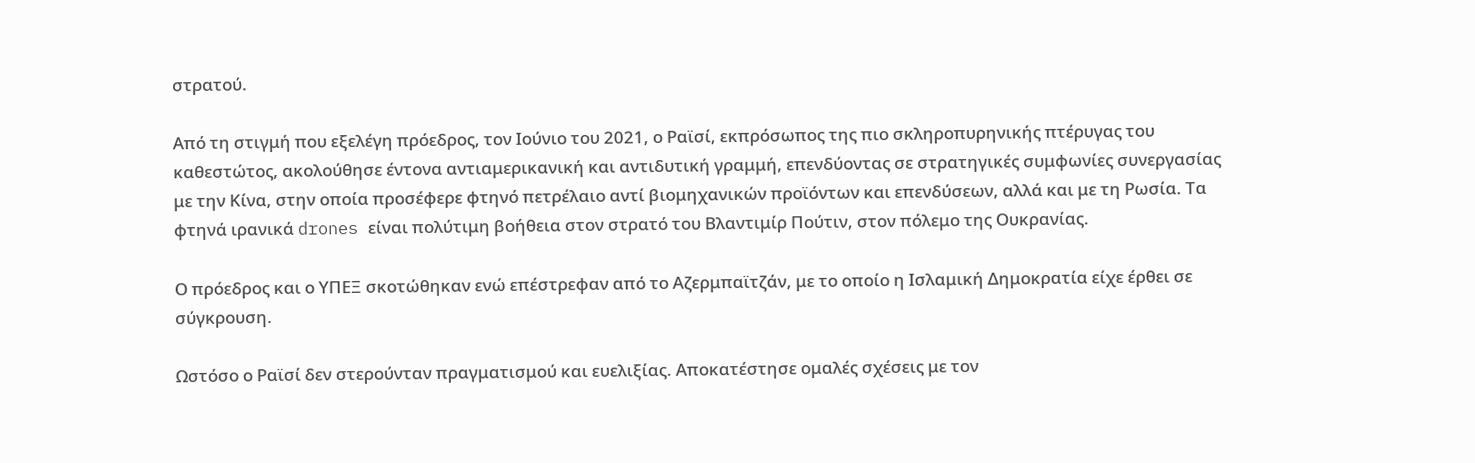στρατού.

Από τη στιγμή που εξελέγη πρόεδρος, τον Ιούνιο του 2021, ο Ραϊσί, εκπρόσωπος της πιο σκληροπυρηνικής πτέρυγας του καθεστώτος, ακολούθησε έντονα αντιαμερικανική και αντιδυτική γραμμή, επενδύοντας σε στρατηγικές συμφωνίες συνεργασίας με την Κίνα, στην οποία προσέφερε φτηνό πετρέλαιο αντί βιομηχανικών προϊόντων και επενδύσεων, αλλά και με τη Ρωσία. Τα φτηνά ιρανικά drones είναι πολύτιμη βοήθεια στον στρατό του Βλαντιμίρ Πούτιν, στον πόλεμο της Ουκρανίας.

Ο πρόεδρος και ο ΥΠΕΞ σκοτώθηκαν ενώ επέστρεφαν από το Αζερμπαϊτζάν, με το οποίο η Ισλαμική Δημοκρατία είχε έρθει σε σύγκρουση.

Ωστόσο ο Ραϊσί δεν στερούνταν πραγματισμού και ευελιξίας. Αποκατέστησε ομαλές σχέσεις με τον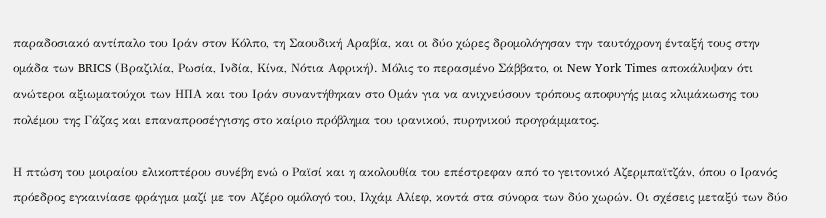παραδοσιακό αντίπαλο του Ιράν στον Κόλπο, τη Σαουδική Αραβία, και οι δύο χώρες δρομολόγησαν την ταυτόχρονη ένταξή τους στην ομάδα των BRICS (Βραζιλία, Ρωσία, Ινδία, Κίνα, Νότια Αφρική). Μόλις το περασμένο Σάββατο, οι New York Times αποκάλυψαν ότι ανώτεροι αξιωματούχοι των ΗΠΑ και του Ιράν συναντήθηκαν στο Ομάν για να ανιχνεύσουν τρόπους αποφυγής μιας κλιμάκωσης του πολέμου της Γάζας και επαναπροσέγγισης στο καίριο πρόβλημα του ιρανικού, πυρηνικού προγράμματος.

Η πτώση του μοιραίου ελικοπτέρου συνέβη ενώ ο Ραϊσί και η ακολουθία του επέστρεφαν από το γειτονικό Αζερμπαϊτζάν, όπου ο Ιρανός πρόεδρος εγκαινίασε φράγμα μαζί με τον Αζέρο ομόλογό του, Ιλχάμ Αλίεφ, κοντά στα σύνορα των δύο χωρών. Οι σχέσεις μεταξύ των δύο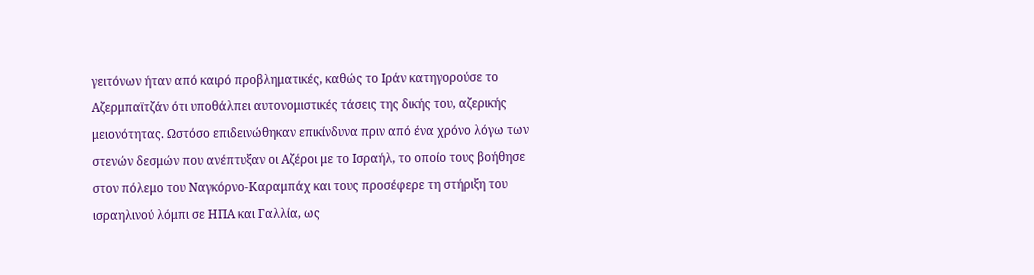γειτόνων ήταν από καιρό προβληματικές, καθώς το Ιράν κατηγορούσε το Αζερμπαϊτζάν ότι υποθάλπει αυτονομιστικές τάσεις της δικής του, αζερικής μειονότητας. Ωστόσο επιδεινώθηκαν επικίνδυνα πριν από ένα χρόνο λόγω των στενών δεσμών που ανέπτυξαν οι Αζέροι με το Ισραήλ, το οποίο τους βοήθησε στον πόλεμο του Ναγκόρνο-Καραμπάχ και τους προσέφερε τη στήριξη του ισραηλινού λόμπι σε ΗΠΑ και Γαλλία, ως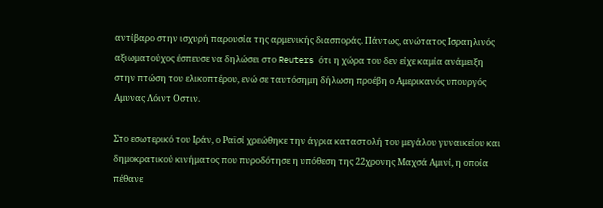αντίβαρο στην ισχυρή παρουσία της αρμενικής διασποράς. Πάντως, ανώτατος Ισραηλινός αξιωματούχος έσπευσε να δηλώσει στο Reuters ότι η χώρα του δεν είχε καμία ανάμειξη στην πτώση του ελικοπτέρου, ενώ σε ταυτόσημη δήλωση προέβη ο Αμερικανός υπουργός Aμυνας Λόιντ Oστιν.

Στο εσωτερικό του Ιράν, ο Ραϊσί χρεώθηκε την άγρια καταστολή του μεγάλου γυναικείου και δημοκρατικού κινήματος που πυροδότησε η υπόθεση της 22χρονης Μαχσά Αμινί, η οποία πέθανε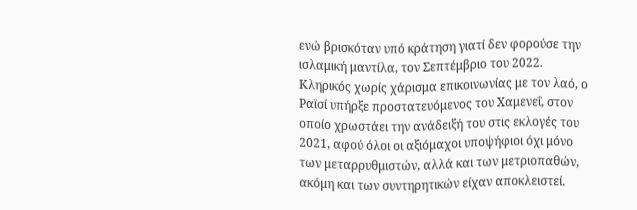ενώ βρισκόταν υπό κράτηση γιατί δεν φορούσε την ισλαμική μαντίλα, τον Σεπτέμβριο του 2022. Κληρικός χωρίς χάρισμα επικοινωνίας με τον λαό, ο Ραϊσί υπήρξε προστατευόμενος του Χαμενεΐ, στον οποίο χρωστάει την ανάδειξή του στις εκλογές του 2021, αφού όλοι οι αξιόμαχοι υποψήφιοι όχι μόνο των μεταρρυθμιστών, αλλά και των μετριοπαθών, ακόμη και των συντηρητικών είχαν αποκλειστεί.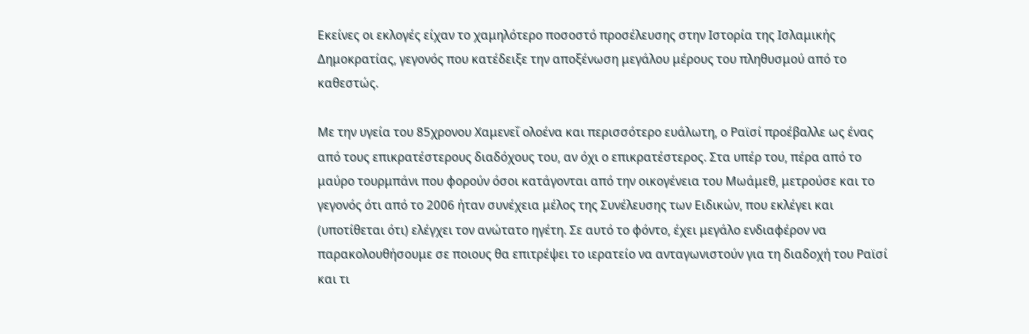Εκείνες οι εκλογές είχαν το χαμηλότερο ποσοστό προσέλευσης στην Ιστορία της Ισλαμικής Δημοκρατίας, γεγονός που κατέδειξε την αποξένωση μεγάλου μέρους του πληθυσμού από το καθεστώς.

Με την υγεία του 85χρονου Χαμενεΐ ολοένα και περισσότερο ευάλωτη, ο Ραϊσί προέβαλλε ως ένας από τους επικρατέστερους διαδόχους του, αν όχι ο επικρατέστερος. Στα υπέρ του, πέρα από το μαύρο τουρμπάνι που φορούν όσοι κατάγονται από την οικογένεια του Μωάμεθ, μετρούσε και το γεγονός ότι από το 2006 ήταν συνέχεια μέλος της Συνέλευσης των Ειδικών, που εκλέγει και (υποτίθεται ότι) ελέγχει τον ανώτατο ηγέτη. Σε αυτό το φόντο, έχει μεγάλο ενδιαφέρον να παρακολουθήσουμε σε ποιους θα επιτρέψει το ιερατείο να ανταγωνιστούν για τη διαδοχή του Ραϊσί και τι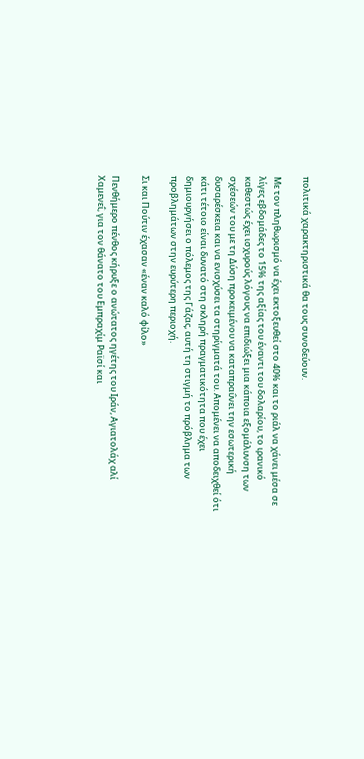πολιτικά χαρακτηριστικά θα τους συνοδεύουν.

Με τον πληθωρισμό να έχει εκτοξευθεί στο 40% και το ριάλ να χάνει μέσα σε λίγες εβδομάδες το 15% της αξίας του έναντι του δολαρίου, το ιρανικό καθεστώς έχει ισχυρούς λόγους να επιδιώξει μια κάποια εξομάλυνση των σχέσεών του με τη Δύση προκειμένου να καταπραΰνει την εσωτερική δυσαρέσκεια και να ενισχύσει τα στηρίγματά του. Απομένει να αποδειχθεί ότι κάτι τέτοιο είναι δυνατό στη σκληρή πραγματικότητα που έχει δημιουργήσει ο πόλεμος της Γάζας, αυτή τη στιγμή το πρόβλημα των προβλημάτων στην ευρύτερη περιοχή.

Σι και Πούτιν έχασαν «έναν καλό φίλο»

Πενθήμερο πένθος κήρυξε ο ανώτατος ηγέτης του Ιράν, Αγιατολάχ αλί Χαμενεΐ, για τον θάνατο του Εμπραχίμ Ραϊσί και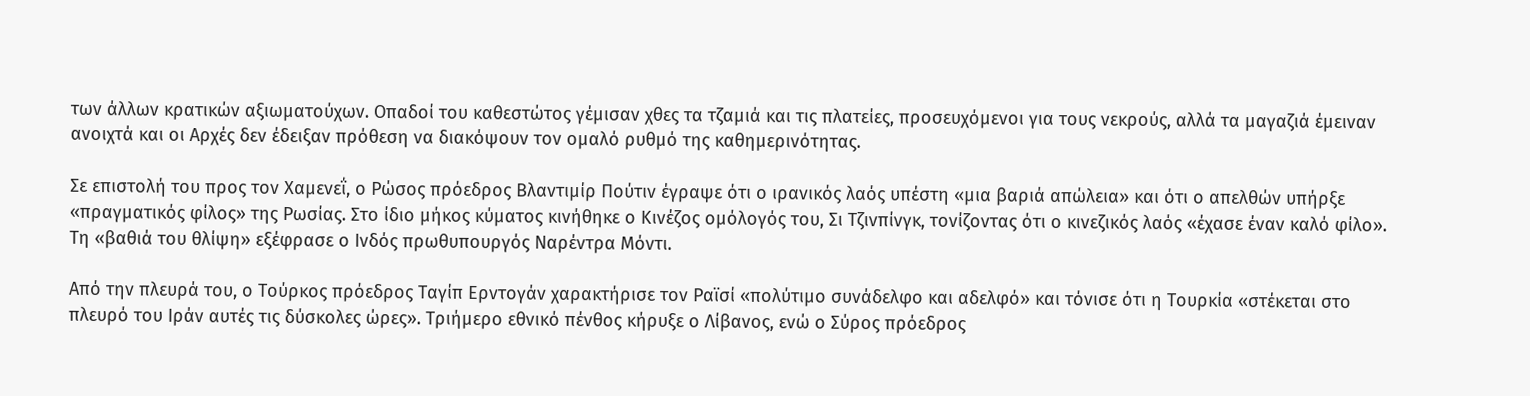των άλλων κρατικών αξιωματούχων. Οπαδοί του καθεστώτος γέμισαν χθες τα τζαμιά και τις πλατείες, προσευχόμενοι για τους νεκρούς, αλλά τα μαγαζιά έμειναν ανοιχτά και οι Αρχές δεν έδειξαν πρόθεση να διακόψουν τον ομαλό ρυθμό της καθημερινότητας.

Σε επιστολή του προς τον Χαμενεΐ, ο Ρώσος πρόεδρος Βλαντιμίρ Πούτιν έγραψε ότι ο ιρανικός λαός υπέστη «μια βαριά απώλεια» και ότι ο απελθών υπήρξε «πραγματικός φίλος» της Ρωσίας. Στο ίδιο μήκος κύματος κινήθηκε ο Κινέζος ομόλογός του, Σι Τζινπίνγκ, τονίζοντας ότι ο κινεζικός λαός «έχασε έναν καλό φίλο». Τη «βαθιά του θλίψη» εξέφρασε ο Ινδός πρωθυπουργός Ναρέντρα Μόντι.

Από την πλευρά του, ο Τούρκος πρόεδρος Ταγίπ Ερντογάν χαρακτήρισε τον Ραϊσί «πολύτιμο συνάδελφο και αδελφό» και τόνισε ότι η Τουρκία «στέκεται στο πλευρό του Ιράν αυτές τις δύσκολες ώρες». Τριήμερο εθνικό πένθος κήρυξε ο Λίβανος, ενώ ο Σύρος πρόεδρος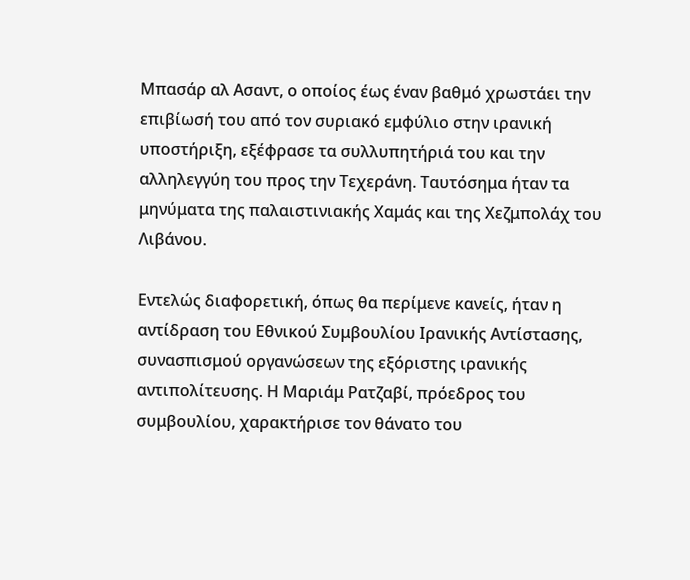Μπασάρ αλ Ασαντ, ο οποίος έως έναν βαθμό χρωστάει την επιβίωσή του από τον συριακό εμφύλιο στην ιρανική υποστήριξη, εξέφρασε τα συλλυπητήριά του και την αλληλεγγύη του προς την Τεχεράνη. Ταυτόσημα ήταν τα μηνύματα της παλαιστινιακής Χαμάς και της Χεζμπολάχ του Λιβάνου.

Εντελώς διαφορετική, όπως θα περίμενε κανείς, ήταν η αντίδραση του Εθνικού Συμβουλίου Ιρανικής Αντίστασης, συνασπισμού οργανώσεων της εξόριστης ιρανικής αντιπολίτευσης. Η Μαριάμ Ρατζαβί, πρόεδρος του συμβουλίου, χαρακτήρισε τον θάνατο του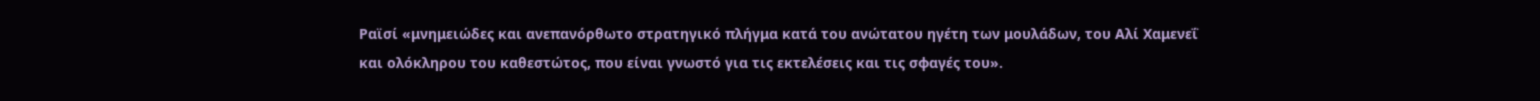Ραϊσί «μνημειώδες και ανεπανόρθωτο στρατηγικό πλήγμα κατά του ανώτατου ηγέτη των μουλάδων, του Αλί Χαμενεΐ και ολόκληρου του καθεστώτος, που είναι γνωστό για τις εκτελέσεις και τις σφαγές του».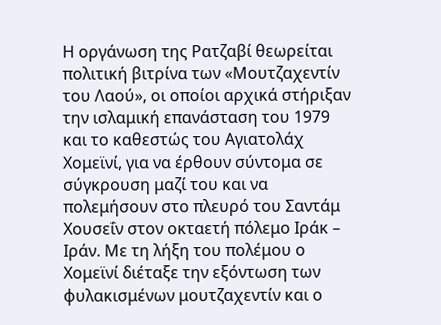Η οργάνωση της Ρατζαβί θεωρείται πολιτική βιτρίνα των «Μουτζαχεντίν του Λαού», οι οποίοι αρχικά στήριξαν την ισλαμική επανάσταση του 1979 και το καθεστώς του Αγιατολάχ Χομεϊνί, για να έρθουν σύντομα σε σύγκρουση μαζί του και να πολεμήσουν στο πλευρό του Σαντάμ Χουσεΐν στον οκταετή πόλεμο Ιράκ – Ιράν. Με τη λήξη του πολέμου ο Χομεϊνί διέταξε την εξόντωση των φυλακισμένων μουτζαχεντίν και ο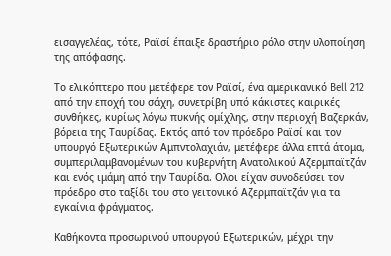εισαγγελέας, τότε, Ραϊσί έπαιξε δραστήριο ρόλο στην υλοποίηση της απόφασης.

Το ελικόπτερο που μετέφερε τον Ραϊσί, ένα αμερικανικό Bell 212 από την εποχή του σάχη, συνετρίβη υπό κάκιστες καιρικές συνθήκες, κυρίως λόγω πυκνής ομίχλης, στην περιοχή Βαζερκάν, βόρεια της Ταυρίδας. Εκτός από τον πρόεδρο Ραϊσί και τον υπουργό Εξωτερικών Αμπντολαχιάν, μετέφερε άλλα επτά άτομα, συμπεριλαμβανομένων του κυβερνήτη Ανατολικού Αζερμπαϊτζάν και ενός ιμάμη από την Ταυρίδα. Ολοι είχαν συνοδεύσει τον πρόεδρο στο ταξίδι του στο γειτονικό Αζερμπαϊτζάν για τα εγκαίνια φράγματος.

Καθήκοντα προσωρινού υπουργού Εξωτερικών, μέχρι την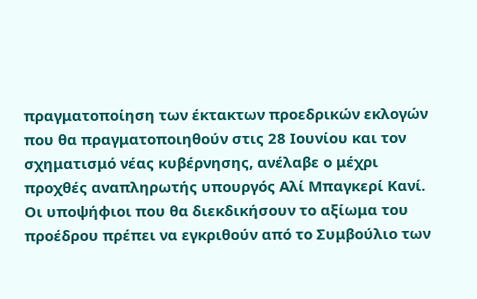πραγματοποίηση των έκτακτων προεδρικών εκλογών που θα πραγματοποιηθούν στις 28 Ιουνίου και τον σχηματισμό νέας κυβέρνησης, ανέλαβε ο μέχρι προχθές αναπληρωτής υπουργός Αλί Μπαγκερί Κανί. Οι υποψήφιοι που θα διεκδικήσουν το αξίωμα του προέδρου πρέπει να εγκριθούν από το Συμβούλιο των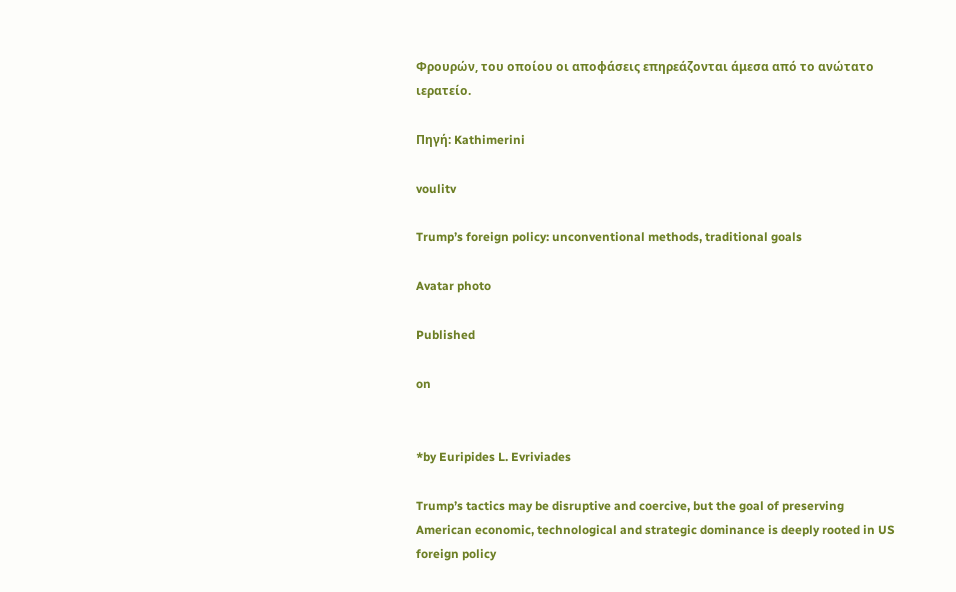Φρουρών, του οποίου οι αποφάσεις επηρεάζονται άμεσα από το ανώτατο ιερατείο.

Πηγή: Kathimerini

voulitv

Trump’s foreign policy: unconventional methods, traditional goals

Avatar photo

Published

on


*by Euripides L. Evriviades

Trump’s tactics may be disruptive and coercive, but the goal of preserving American economic, technological and strategic dominance is deeply rooted in US foreign policy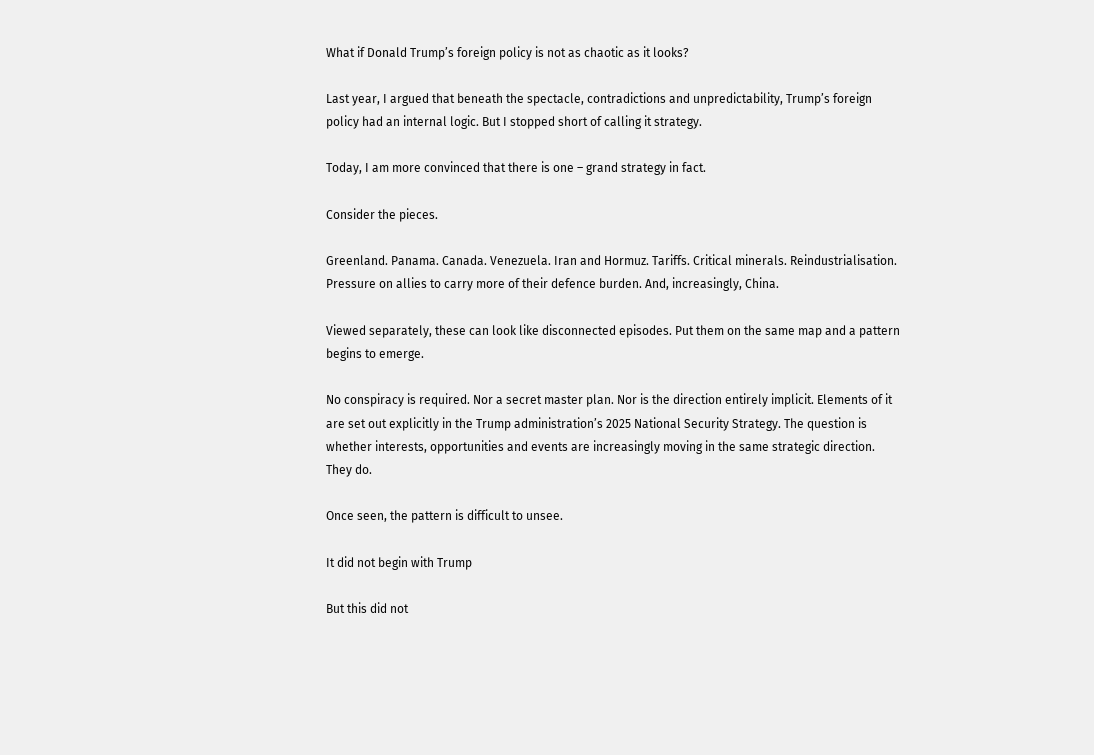What if Donald Trump’s foreign policy is not as chaotic as it looks?

Last year, I argued that beneath the spectacle, contradictions and unpredictability, Trump’s foreign policy had an internal logic. But I stopped short of calling it strategy.

Today, I am more convinced that there is one – grand strategy in fact.

Consider the pieces.

Greenland. Panama. Canada. Venezuela. Iran and Hormuz. Tariffs. Critical minerals. Reindustrialisation. Pressure on allies to carry more of their defence burden. And, increasingly, China.

Viewed separately, these can look like disconnected episodes. Put them on the same map and a pattern begins to emerge.

No conspiracy is required. Nor a secret master plan. Nor is the direction entirely implicit. Elements of it are set out explicitly in the Trump administration’s 2025 National Security Strategy. The question is whether interests, opportunities and events are increasingly moving in the same strategic direction. They do.

Once seen, the pattern is difficult to unsee.

It did not begin with Trump

But this did not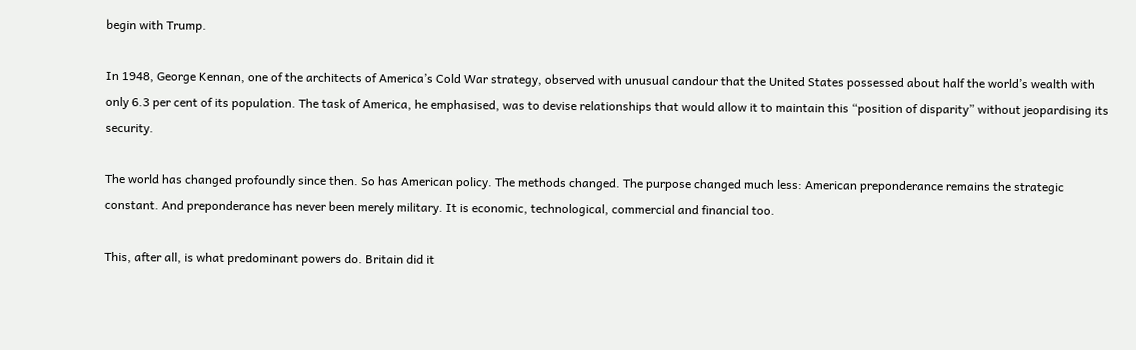begin with Trump.

In 1948, George Kennan, one of the architects of America’s Cold War strategy, observed with unusual candour that the United States possessed about half the world’s wealth with only 6.3 per cent of its population. The task of America, he emphasised, was to devise relationships that would allow it to maintain this “position of disparity” without jeopardising its security.

The world has changed profoundly since then. So has American policy. The methods changed. The purpose changed much less: American preponderance remains the strategic constant. And preponderance has never been merely military. It is economic, technological, commercial and financial too.

This, after all, is what predominant powers do. Britain did it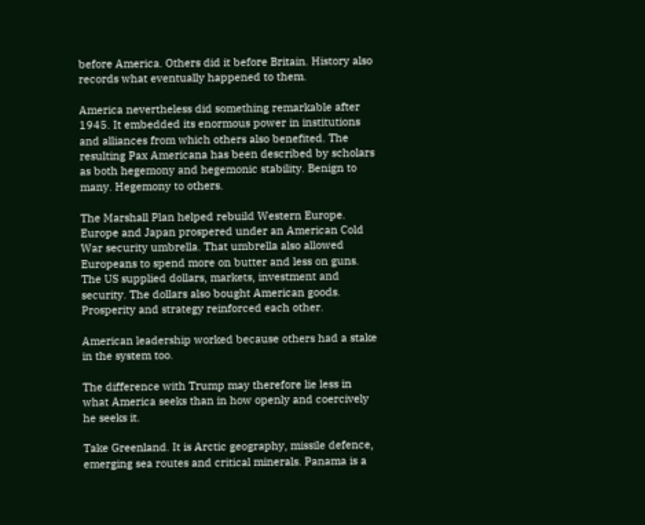before America. Others did it before Britain. History also records what eventually happened to them.

America nevertheless did something remarkable after 1945. It embedded its enormous power in institutions and alliances from which others also benefited. The resulting Pax Americana has been described by scholars as both hegemony and hegemonic stability. Benign to many. Hegemony to others.

The Marshall Plan helped rebuild Western Europe. Europe and Japan prospered under an American Cold War security umbrella. That umbrella also allowed Europeans to spend more on butter and less on guns. The US supplied dollars, markets, investment and security. The dollars also bought American goods. Prosperity and strategy reinforced each other.

American leadership worked because others had a stake in the system too.

The difference with Trump may therefore lie less in what America seeks than in how openly and coercively he seeks it.

Take Greenland. It is Arctic geography, missile defence, emerging sea routes and critical minerals. Panama is a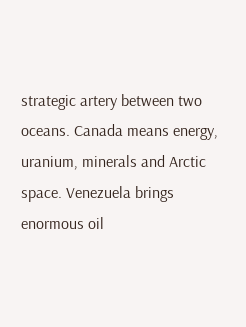strategic artery between two oceans. Canada means energy, uranium, minerals and Arctic space. Venezuela brings enormous oil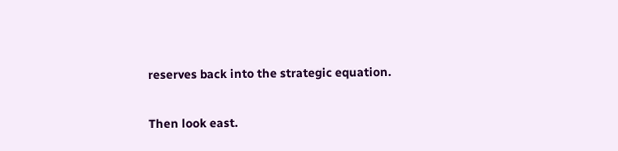reserves back into the strategic equation.

Then look east.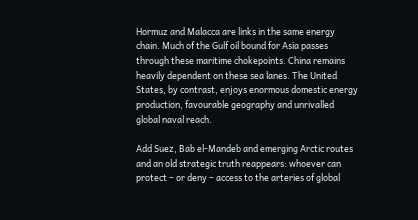Hormuz and Malacca are links in the same energy chain. Much of the Gulf oil bound for Asia passes through these maritime chokepoints. China remains heavily dependent on these sea lanes. The United States, by contrast, enjoys enormous domestic energy production, favourable geography and unrivalled global naval reach.

Add Suez, Bab el-Mandeb and emerging Arctic routes and an old strategic truth reappears: whoever can protect – or deny – access to the arteries of global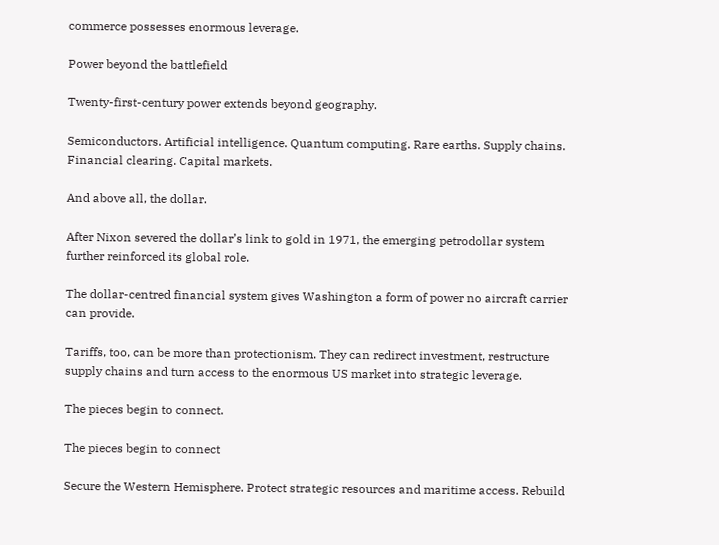commerce possesses enormous leverage.

Power beyond the battlefield

Twenty-first-century power extends beyond geography.

Semiconductors. Artificial intelligence. Quantum computing. Rare earths. Supply chains. Financial clearing. Capital markets.

And above all, the dollar.

After Nixon severed the dollar’s link to gold in 1971, the emerging petrodollar system further reinforced its global role.

The dollar-centred financial system gives Washington a form of power no aircraft carrier can provide.

Tariffs, too, can be more than protectionism. They can redirect investment, restructure supply chains and turn access to the enormous US market into strategic leverage.

The pieces begin to connect.

The pieces begin to connect

Secure the Western Hemisphere. Protect strategic resources and maritime access. Rebuild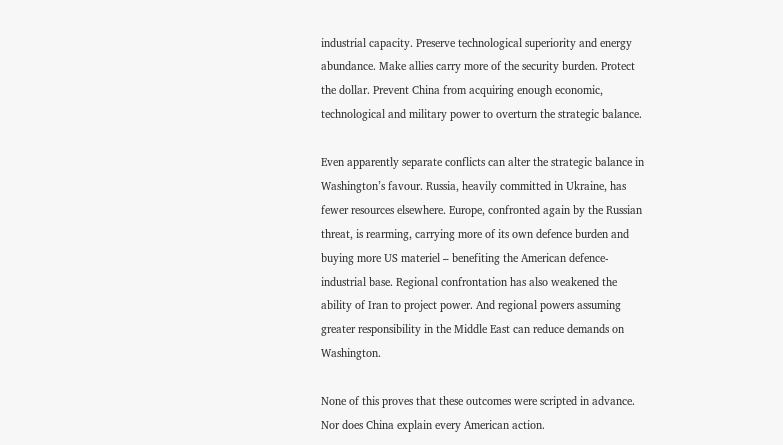industrial capacity. Preserve technological superiority and energy abundance. Make allies carry more of the security burden. Protect the dollar. Prevent China from acquiring enough economic, technological and military power to overturn the strategic balance.

Even apparently separate conflicts can alter the strategic balance in Washington’s favour. Russia, heavily committed in Ukraine, has fewer resources elsewhere. Europe, confronted again by the Russian threat, is rearming, carrying more of its own defence burden and buying more US materiel – benefiting the American defence-industrial base. Regional confrontation has also weakened the ability of Iran to project power. And regional powers assuming greater responsibility in the Middle East can reduce demands on Washington.

None of this proves that these outcomes were scripted in advance. Nor does China explain every American action.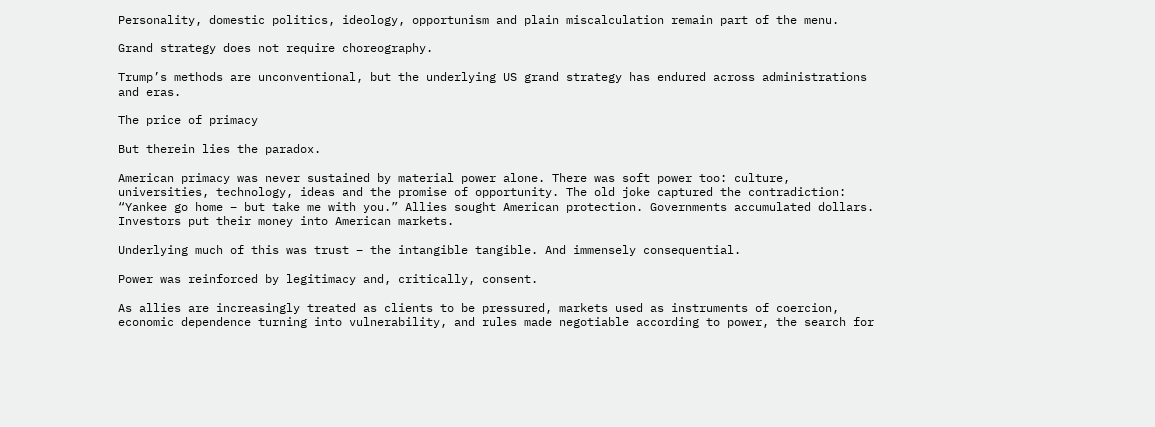Personality, domestic politics, ideology, opportunism and plain miscalculation remain part of the menu.

Grand strategy does not require choreography.

Trump’s methods are unconventional, but the underlying US grand strategy has endured across administrations and eras.

The price of primacy

But therein lies the paradox.

American primacy was never sustained by material power alone. There was soft power too: culture, universities, technology, ideas and the promise of opportunity. The old joke captured the contradiction: “Yankee go home – but take me with you.” Allies sought American protection. Governments accumulated dollars. Investors put their money into American markets.

Underlying much of this was trust – the intangible tangible. And immensely consequential.

Power was reinforced by legitimacy and, critically, consent.

As allies are increasingly treated as clients to be pressured, markets used as instruments of coercion, economic dependence turning into vulnerability, and rules made negotiable according to power, the search for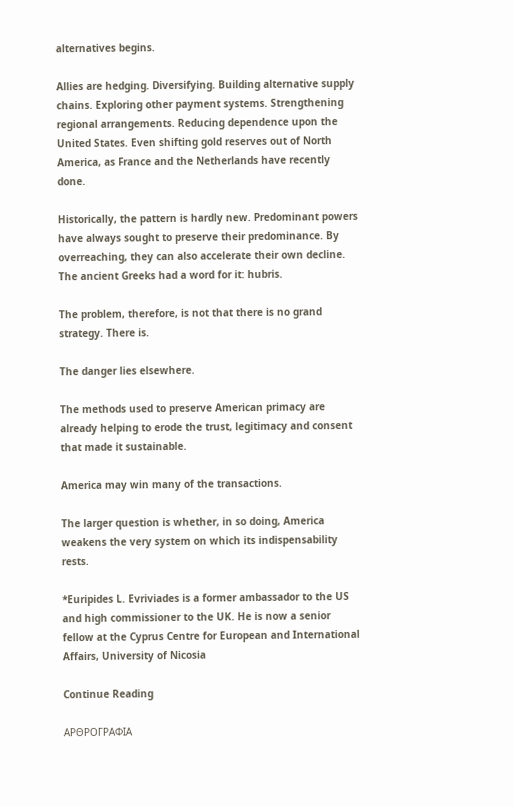alternatives begins.

Allies are hedging. Diversifying. Building alternative supply chains. Exploring other payment systems. Strengthening regional arrangements. Reducing dependence upon the United States. Even shifting gold reserves out of North America, as France and the Netherlands have recently done.

Historically, the pattern is hardly new. Predominant powers have always sought to preserve their predominance. By overreaching, they can also accelerate their own decline. The ancient Greeks had a word for it: hubris.

The problem, therefore, is not that there is no grand strategy. There is.

The danger lies elsewhere.

The methods used to preserve American primacy are already helping to erode the trust, legitimacy and consent that made it sustainable.

America may win many of the transactions.

The larger question is whether, in so doing, America weakens the very system on which its indispensability rests.

*Euripides L. Evriviades is a former ambassador to the US and high commissioner to the UK. He is now a senior fellow at the Cyprus Centre for European and International Affairs, University of Nicosia

Continue Reading

ΑΡΘΡΟΓΡΑΦΙΑ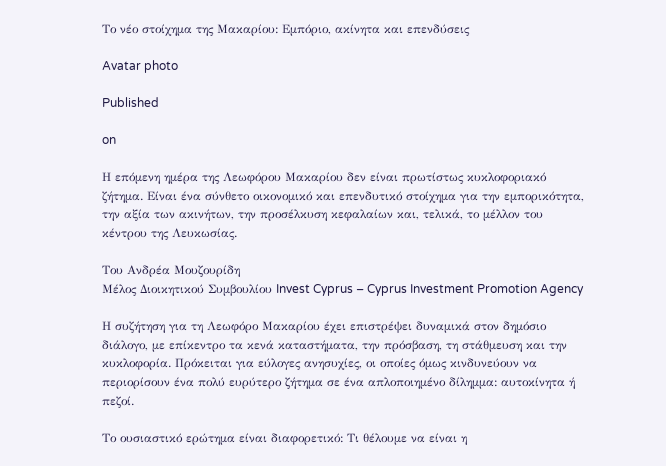Το νέο στοίχημα της Μακαρίου: Εμπόριο, ακίνητα και επενδύσεις

Avatar photo

Published

on

Η επόμενη ημέρα της Λεωφόρου Μακαρίου δεν είναι πρωτίστως κυκλοφοριακό ζήτημα. Είναι ένα σύνθετο οικονομικό και επενδυτικό στοίχημα για την εμπορικότητα, την αξία των ακινήτων, την προσέλκυση κεφαλαίων και, τελικά, το μέλλον του κέντρου της Λευκωσίας.

Του Ανδρέα Μουζουρίδη
Μέλος Διοικητικού Συμβουλίου Invest Cyprus – Cyprus Investment Promotion Agency

Η συζήτηση για τη Λεωφόρο Μακαρίου έχει επιστρέψει δυναμικά στον δημόσιο διάλογο, με επίκεντρο τα κενά καταστήματα, την πρόσβαση, τη στάθμευση και την κυκλοφορία. Πρόκειται για εύλογες ανησυχίες, οι οποίες όμως κινδυνεύουν να περιορίσουν ένα πολύ ευρύτερο ζήτημα σε ένα απλοποιημένο δίλημμα: αυτοκίνητα ή πεζοί.

Το ουσιαστικό ερώτημα είναι διαφορετικό: Τι θέλουμε να είναι η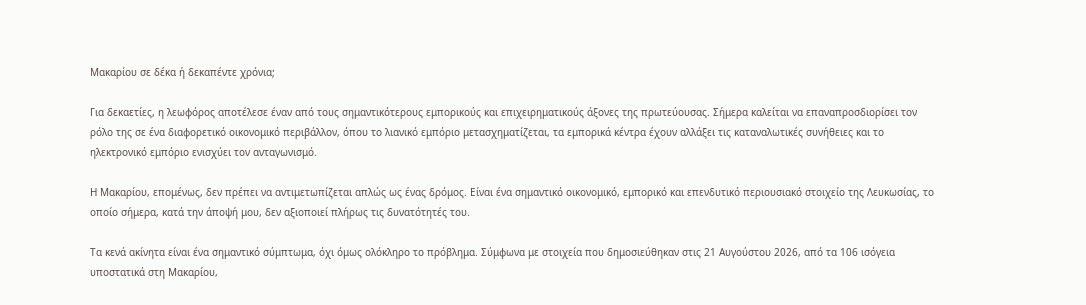Μακαρίου σε δέκα ή δεκαπέντε χρόνια;

Για δεκαετίες, η λεωφόρος αποτέλεσε έναν από τους σημαντικότερους εμπορικούς και επιχειρηματικούς άξονες της πρωτεύουσας. Σήμερα καλείται να επαναπροσδιορίσει τον ρόλο της σε ένα διαφορετικό οικονομικό περιβάλλον, όπου το λιανικό εμπόριο μετασχηματίζεται, τα εμπορικά κέντρα έχουν αλλάξει τις καταναλωτικές συνήθειες και το ηλεκτρονικό εμπόριο ενισχύει τον ανταγωνισμό.

Η Μακαρίου, επομένως, δεν πρέπει να αντιμετωπίζεται απλώς ως ένας δρόμος. Είναι ένα σημαντικό οικονομικό, εμπορικό και επενδυτικό περιουσιακό στοιχείο της Λευκωσίας, το οποίο σήμερα, κατά την άποψή μου, δεν αξιοποιεί πλήρως τις δυνατότητές του.

Τα κενά ακίνητα είναι ένα σημαντικό σύμπτωμα, όχι όμως ολόκληρο το πρόβλημα. Σύμφωνα με στοιχεία που δημοσιεύθηκαν στις 21 Αυγούστου 2026, από τα 106 ισόγεια υποστατικά στη Μακαρίου,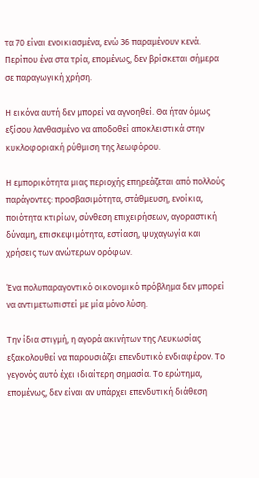τα 70 είναι ενοικιασμένα, ενώ 36 παραμένουν κενά. Περίπου ένα στα τρία, επομένως, δεν βρίσκεται σήμερα σε παραγωγική χρήση.

Η εικόνα αυτή δεν μπορεί να αγνοηθεί. Θα ήταν όμως εξίσου λανθασμένο να αποδοθεί αποκλειστικά στην κυκλοφοριακή ρύθμιση της λεωφόρου.

Η εμπορικότητα μιας περιοχής επηρεάζεται από πολλούς παράγοντες: προσβασιμότητα, στάθμευση, ενοίκια, ποιότητα κτιρίων, σύνθεση επιχειρήσεων, αγοραστική δύναμη, επισκεψιμότητα, εστίαση, ψυχαγωγία και χρήσεις των ανώτερων ορόφων.

Ένα πολυπαραγοντικό οικονομικό πρόβλημα δεν μπορεί να αντιμετωπιστεί με μία μόνο λύση.

Την ίδια στιγμή, η αγορά ακινήτων της Λευκωσίας εξακολουθεί να παρουσιάζει επενδυτικό ενδιαφέρον. Το γεγονός αυτό έχει ιδιαίτερη σημασία. Το ερώτημα, επομένως, δεν είναι αν υπάρχει επενδυτική διάθεση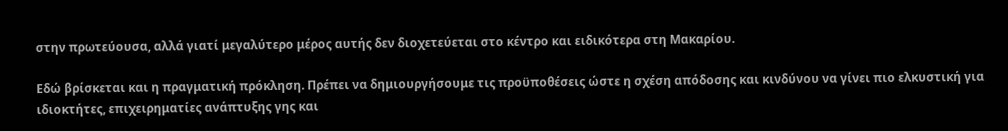στην πρωτεύουσα, αλλά γιατί μεγαλύτερο μέρος αυτής δεν διοχετεύεται στο κέντρο και ειδικότερα στη Μακαρίου.

Εδώ βρίσκεται και η πραγματική πρόκληση. Πρέπει να δημιουργήσουμε τις προϋποθέσεις ώστε η σχέση απόδοσης και κινδύνου να γίνει πιο ελκυστική για ιδιοκτήτες, επιχειρηματίες ανάπτυξης γης και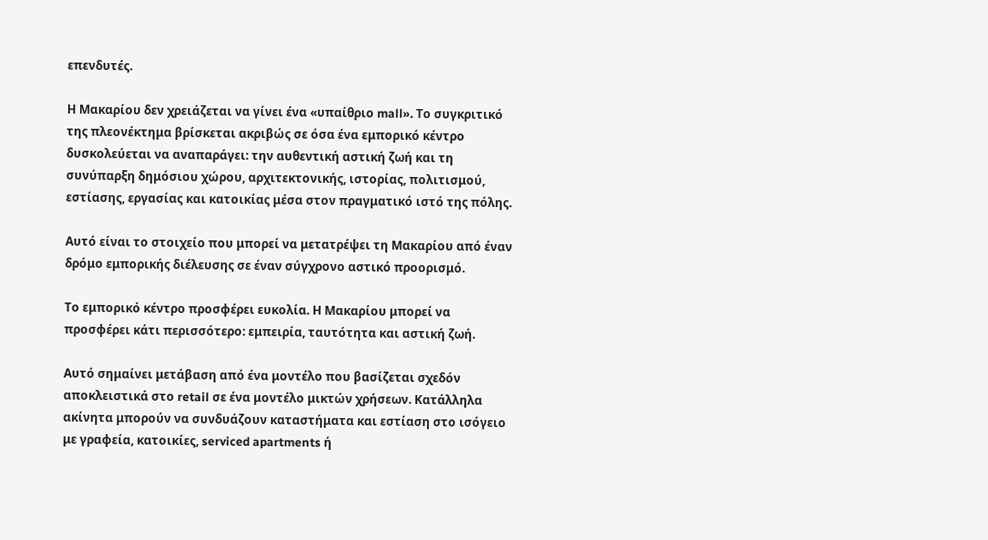επενδυτές.

Η Μακαρίου δεν χρειάζεται να γίνει ένα «υπαίθριο mall». Το συγκριτικό της πλεονέκτημα βρίσκεται ακριβώς σε όσα ένα εμπορικό κέντρο δυσκολεύεται να αναπαράγει: την αυθεντική αστική ζωή και τη συνύπαρξη δημόσιου χώρου, αρχιτεκτονικής, ιστορίας, πολιτισμού, εστίασης, εργασίας και κατοικίας μέσα στον πραγματικό ιστό της πόλης.

Αυτό είναι το στοιχείο που μπορεί να μετατρέψει τη Μακαρίου από έναν δρόμο εμπορικής διέλευσης σε έναν σύγχρονο αστικό προορισμό.

Το εμπορικό κέντρο προσφέρει ευκολία. Η Μακαρίου μπορεί να προσφέρει κάτι περισσότερο: εμπειρία, ταυτότητα και αστική ζωή.

Αυτό σημαίνει μετάβαση από ένα μοντέλο που βασίζεται σχεδόν αποκλειστικά στο retail σε ένα μοντέλο μικτών χρήσεων. Κατάλληλα ακίνητα μπορούν να συνδυάζουν καταστήματα και εστίαση στο ισόγειο με γραφεία, κατοικίες, serviced apartments ή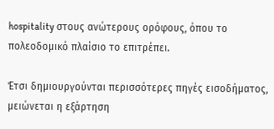hospitality στους ανώτερους ορόφους, όπου το πολεοδομικό πλαίσιο το επιτρέπει.

Έτσι δημιουργούνται περισσότερες πηγές εισοδήματος, μειώνεται η εξάρτηση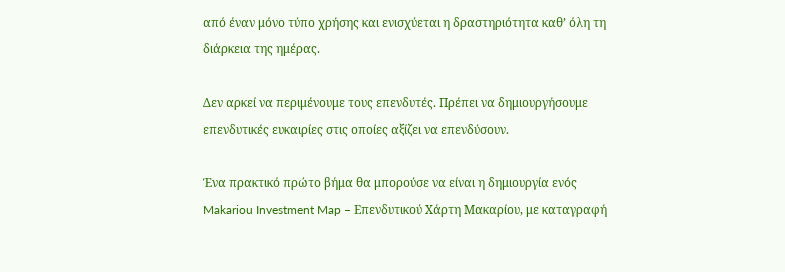από έναν μόνο τύπο χρήσης και ενισχύεται η δραστηριότητα καθ’ όλη τη διάρκεια της ημέρας.

Δεν αρκεί να περιμένουμε τους επενδυτές. Πρέπει να δημιουργήσουμε επενδυτικές ευκαιρίες στις οποίες αξίζει να επενδύσουν.

Ένα πρακτικό πρώτο βήμα θα μπορούσε να είναι η δημιουργία ενός Makariou Investment Map – Επενδυτικού Χάρτη Μακαρίου, με καταγραφή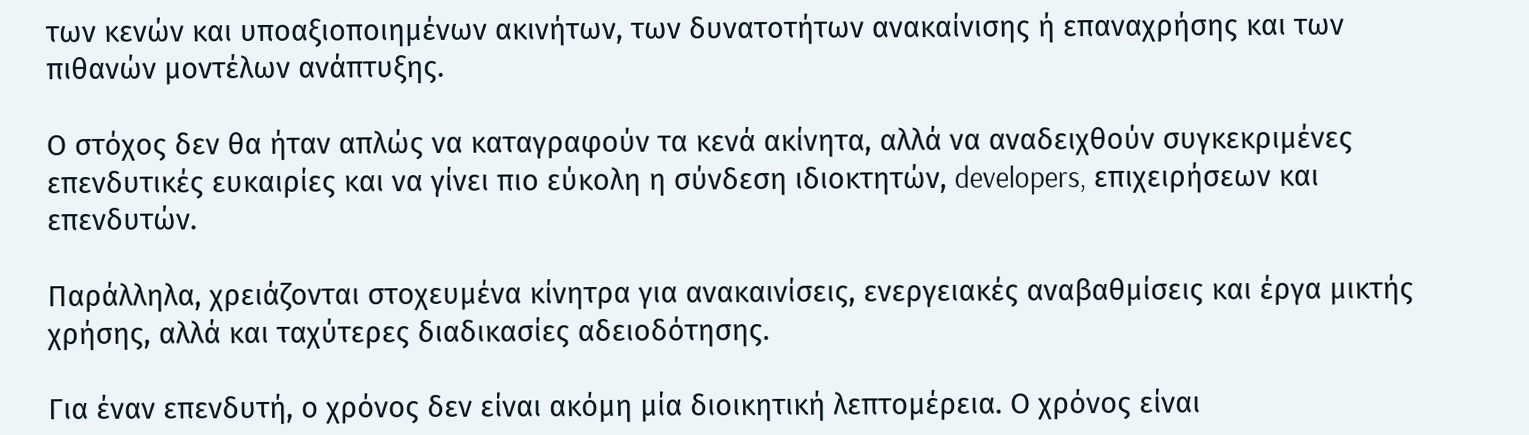των κενών και υποαξιοποιημένων ακινήτων, των δυνατοτήτων ανακαίνισης ή επαναχρήσης και των πιθανών μοντέλων ανάπτυξης.

Ο στόχος δεν θα ήταν απλώς να καταγραφούν τα κενά ακίνητα, αλλά να αναδειχθούν συγκεκριμένες επενδυτικές ευκαιρίες και να γίνει πιο εύκολη η σύνδεση ιδιοκτητών, developers, επιχειρήσεων και επενδυτών.

Παράλληλα, χρειάζονται στοχευμένα κίνητρα για ανακαινίσεις, ενεργειακές αναβαθμίσεις και έργα μικτής χρήσης, αλλά και ταχύτερες διαδικασίες αδειοδότησης.

Για έναν επενδυτή, ο χρόνος δεν είναι ακόμη μία διοικητική λεπτομέρεια. Ο χρόνος είναι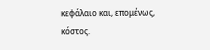κεφάλαιο και, επομένως, κόστος.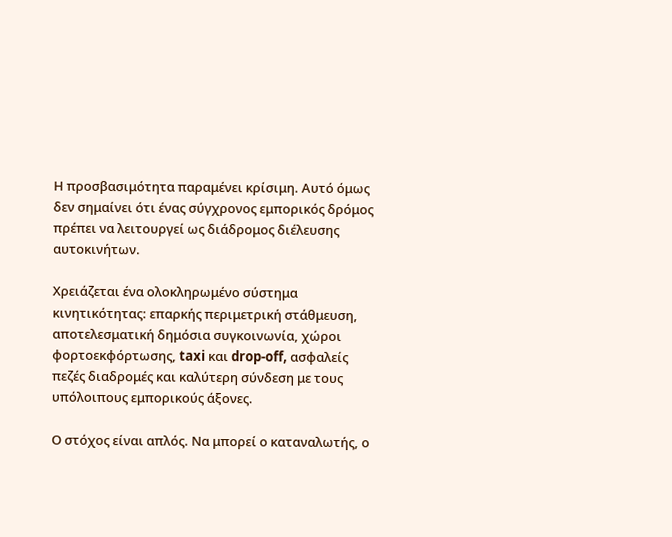Η προσβασιμότητα παραμένει κρίσιμη. Αυτό όμως δεν σημαίνει ότι ένας σύγχρονος εμπορικός δρόμος πρέπει να λειτουργεί ως διάδρομος διέλευσης αυτοκινήτων.

Χρειάζεται ένα ολοκληρωμένο σύστημα κινητικότητας: επαρκής περιμετρική στάθμευση, αποτελεσματική δημόσια συγκοινωνία, χώροι φορτοεκφόρτωσης, taxi και drop-off, ασφαλείς πεζές διαδρομές και καλύτερη σύνδεση με τους υπόλοιπους εμπορικούς άξονες.

Ο στόχος είναι απλός. Να μπορεί ο καταναλωτής, ο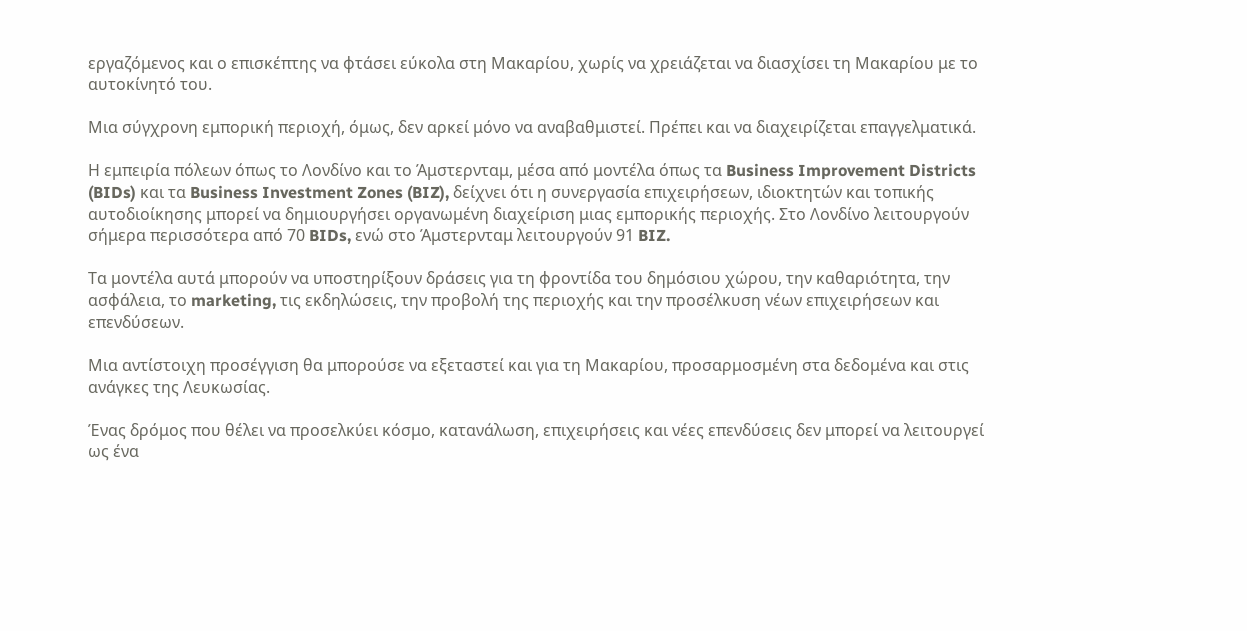εργαζόμενος και ο επισκέπτης να φτάσει εύκολα στη Μακαρίου, χωρίς να χρειάζεται να διασχίσει τη Μακαρίου με το αυτοκίνητό του.

Μια σύγχρονη εμπορική περιοχή, όμως, δεν αρκεί μόνο να αναβαθμιστεί. Πρέπει και να διαχειρίζεται επαγγελματικά.

Η εμπειρία πόλεων όπως το Λονδίνο και το Άμστερνταμ, μέσα από μοντέλα όπως τα Business Improvement Districts (BIDs) και τα Business Investment Zones (BIZ), δείχνει ότι η συνεργασία επιχειρήσεων, ιδιοκτητών και τοπικής αυτοδιοίκησης μπορεί να δημιουργήσει οργανωμένη διαχείριση μιας εμπορικής περιοχής. Στο Λονδίνο λειτουργούν σήμερα περισσότερα από 70 BIDs, ενώ στο Άμστερνταμ λειτουργούν 91 BIZ.

Τα μοντέλα αυτά μπορούν να υποστηρίξουν δράσεις για τη φροντίδα του δημόσιου χώρου, την καθαριότητα, την ασφάλεια, το marketing, τις εκδηλώσεις, την προβολή της περιοχής και την προσέλκυση νέων επιχειρήσεων και επενδύσεων.

Μια αντίστοιχη προσέγγιση θα μπορούσε να εξεταστεί και για τη Μακαρίου, προσαρμοσμένη στα δεδομένα και στις ανάγκες της Λευκωσίας.

Ένας δρόμος που θέλει να προσελκύει κόσμο, κατανάλωση, επιχειρήσεις και νέες επενδύσεις δεν μπορεί να λειτουργεί ως ένα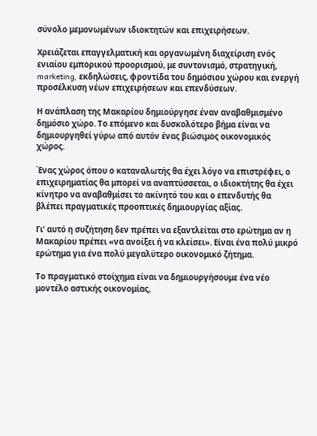σύνολο μεμονωμένων ιδιοκτητών και επιχειρήσεων.

Χρειάζεται επαγγελματική και οργανωμένη διαχείριση ενός ενιαίου εμπορικού προορισμού, με συντονισμό, στρατηγική, marketing, εκδηλώσεις, φροντίδα του δημόσιου χώρου και ενεργή προσέλκυση νέων επιχειρήσεων και επενδύσεων.

Η ανάπλαση της Μακαρίου δημιούργησε έναν αναβαθμισμένο δημόσιο χώρο. Το επόμενο και δυσκολότερο βήμα είναι να δημιουργηθεί γύρω από αυτόν ένας βιώσιμος οικονομικός χώρος.

Ένας χώρος όπου ο καταναλωτής θα έχει λόγο να επιστρέφει, ο επιχειρηματίας θα μπορεί να αναπτύσσεται, ο ιδιοκτήτης θα έχει κίνητρο να αναβαθμίσει το ακίνητό του και ο επενδυτής θα βλέπει πραγματικές προοπτικές δημιουργίας αξίας.

Γι’ αυτό η συζήτηση δεν πρέπει να εξαντλείται στο ερώτημα αν η Μακαρίου πρέπει «να ανοίξει ή να κλείσει». Είναι ένα πολύ μικρό ερώτημα για ένα πολύ μεγαλύτερο οικονομικό ζήτημα.

Το πραγματικό στοίχημα είναι να δημιουργήσουμε ένα νέο μοντέλο αστικής οικονομίας,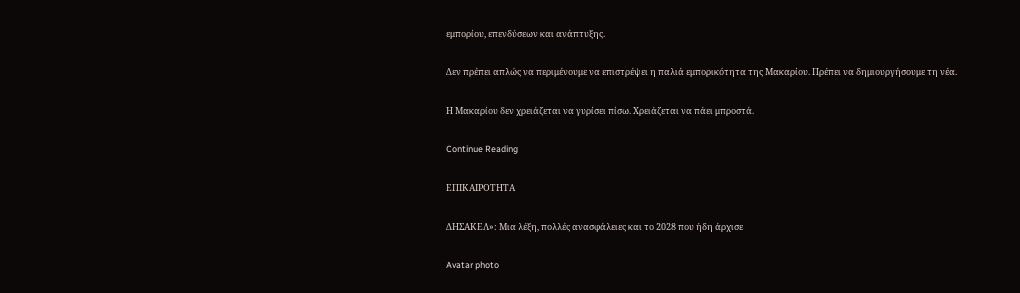εμπορίου, επενδύσεων και ανάπτυξης.

Δεν πρέπει απλώς να περιμένουμε να επιστρέψει η παλιά εμπορικότητα της Μακαρίου. Πρέπει να δημιουργήσουμε τη νέα.

Η Μακαρίου δεν χρειάζεται να γυρίσει πίσω. Χρειάζεται να πάει μπροστά.

Continue Reading

ΕΠΙΚΑΙΡΟΤΗΤΑ

ΔΗΣΑΚΕΛ»: Μια λέξη, πολλές ανασφάλειες και το 2028 που ήδη άρχισε

Avatar photo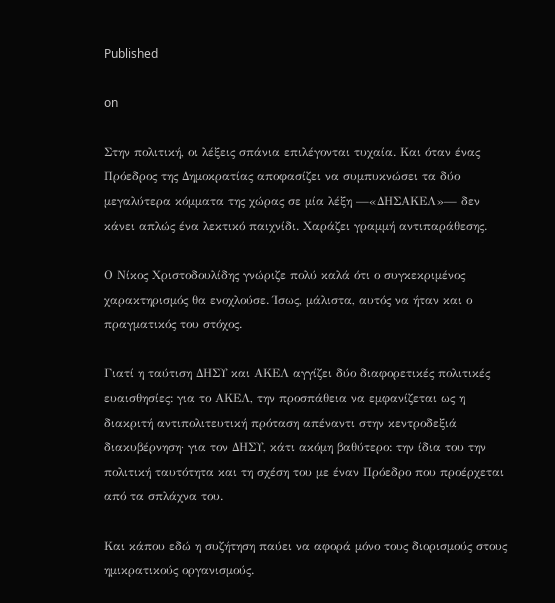Published

on

Στην πολιτική, οι λέξεις σπάνια επιλέγονται τυχαία. Και όταν ένας Πρόεδρος της Δημοκρατίας αποφασίζει να συμπυκνώσει τα δύο μεγαλύτερα κόμματα της χώρας σε μία λέξη —«ΔΗΣΑΚΕΛ»— δεν κάνει απλώς ένα λεκτικό παιχνίδι. Χαράζει γραμμή αντιπαράθεσης.

Ο Νίκος Χριστοδουλίδης γνώριζε πολύ καλά ότι ο συγκεκριμένος χαρακτηρισμός θα ενοχλούσε. Ίσως, μάλιστα, αυτός να ήταν και ο πραγματικός του στόχος.

Γιατί η ταύτιση ΔΗΣΥ και ΑΚΕΛ αγγίζει δύο διαφορετικές πολιτικές ευαισθησίες: για το ΑΚΕΛ, την προσπάθεια να εμφανίζεται ως η διακριτή αντιπολιτευτική πρόταση απέναντι στην κεντροδεξιά διακυβέρνηση· για τον ΔΗΣΥ, κάτι ακόμη βαθύτερο: την ίδια του την πολιτική ταυτότητα και τη σχέση του με έναν Πρόεδρο που προέρχεται από τα σπλάχνα του.

Και κάπου εδώ η συζήτηση παύει να αφορά μόνο τους διορισμούς στους ημικρατικούς οργανισμούς.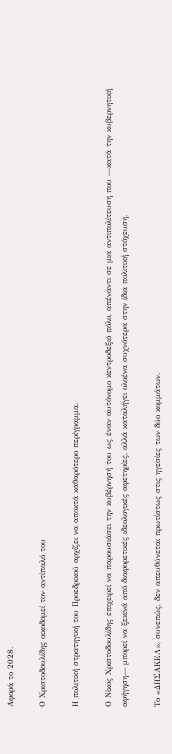Αφορά το 2028.

Ο Χριστοδουλίδης οικοδομεί τον αντίπαλό του

Η πολιτική στρατηγική του Προεδρικού αρχίζει να αποκτά καθαρότερο περίγραμμα.

Ο Νίκος Χριστοδουλίδης επιχειρεί να παρουσιάσει την κυβέρνησή του ως έναν αυτόνομο κεντροδεξιό πόλο, απέναντι σε μια αντιπολίτευση που —κατά την κυβερνητική αφήγηση— μπορεί να ξεκινά από διαφορετικές ιδεολογικές αφετηρίες, αλλά καταλήγει ολοένα συχνότερα στην ίδια πολιτική στόχευση.

Το «ΔΗΣΑΚΕΛ», συνεπώς, δεν απευθύνεται πρωτίστως στις ηγεσίες των δύο κομμάτων.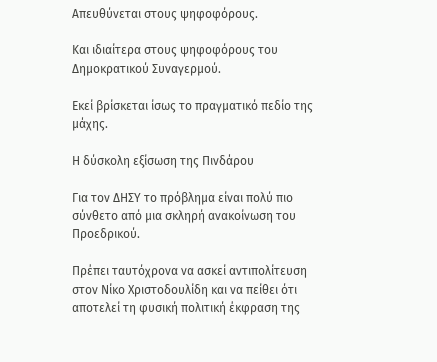Απευθύνεται στους ψηφοφόρους.

Και ιδιαίτερα στους ψηφοφόρους του Δημοκρατικού Συναγερμού.

Εκεί βρίσκεται ίσως το πραγματικό πεδίο της μάχης.

Η δύσκολη εξίσωση της Πινδάρου

Για τον ΔΗΣΥ το πρόβλημα είναι πολύ πιο σύνθετο από μια σκληρή ανακοίνωση του Προεδρικού.

Πρέπει ταυτόχρονα να ασκεί αντιπολίτευση στον Νίκο Χριστοδουλίδη και να πείθει ότι αποτελεί τη φυσική πολιτική έκφραση της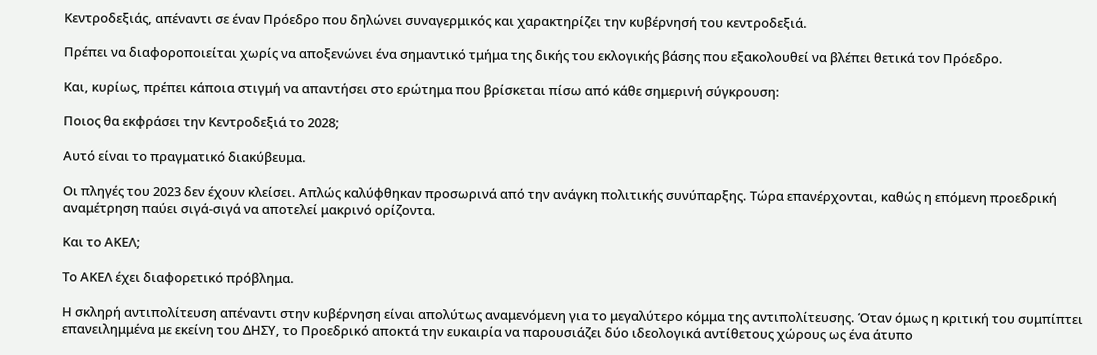Κεντροδεξιάς, απέναντι σε έναν Πρόεδρο που δηλώνει συναγερμικός και χαρακτηρίζει την κυβέρνησή του κεντροδεξιά.

Πρέπει να διαφοροποιείται χωρίς να αποξενώνει ένα σημαντικό τμήμα της δικής του εκλογικής βάσης που εξακολουθεί να βλέπει θετικά τον Πρόεδρο.

Και, κυρίως, πρέπει κάποια στιγμή να απαντήσει στο ερώτημα που βρίσκεται πίσω από κάθε σημερινή σύγκρουση:

Ποιος θα εκφράσει την Κεντροδεξιά το 2028;

Αυτό είναι το πραγματικό διακύβευμα.

Οι πληγές του 2023 δεν έχουν κλείσει. Απλώς καλύφθηκαν προσωρινά από την ανάγκη πολιτικής συνύπαρξης. Τώρα επανέρχονται, καθώς η επόμενη προεδρική αναμέτρηση παύει σιγά-σιγά να αποτελεί μακρινό ορίζοντα.

Και το ΑΚΕΛ;

Το ΑΚΕΛ έχει διαφορετικό πρόβλημα.

Η σκληρή αντιπολίτευση απέναντι στην κυβέρνηση είναι απολύτως αναμενόμενη για το μεγαλύτερο κόμμα της αντιπολίτευσης. Όταν όμως η κριτική του συμπίπτει επανειλημμένα με εκείνη του ΔΗΣΥ, το Προεδρικό αποκτά την ευκαιρία να παρουσιάζει δύο ιδεολογικά αντίθετους χώρους ως ένα άτυπο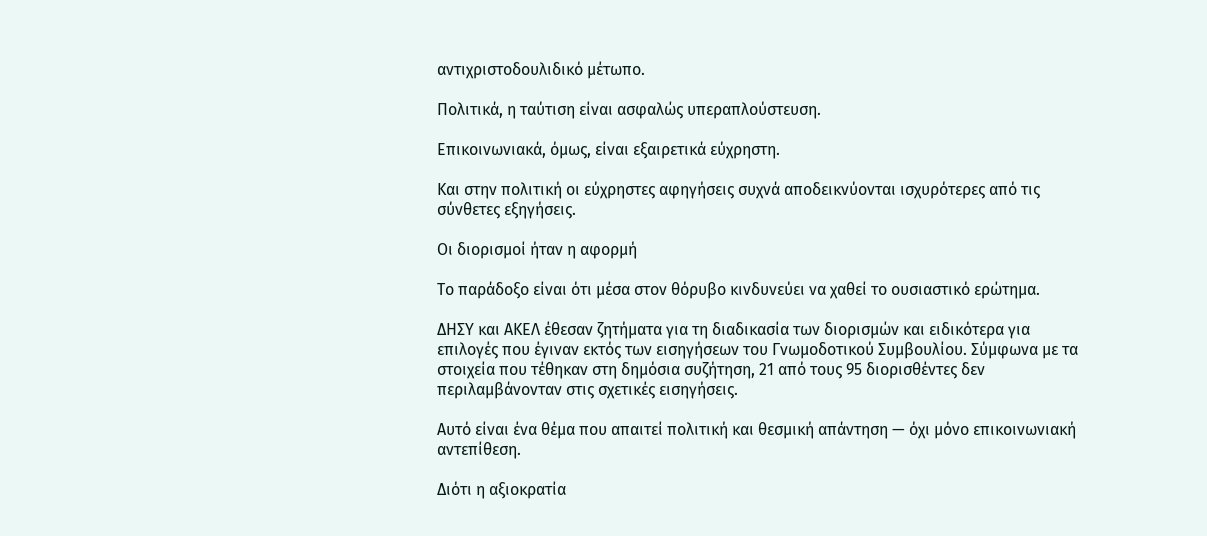αντιχριστοδουλιδικό μέτωπο.

Πολιτικά, η ταύτιση είναι ασφαλώς υπεραπλούστευση.

Επικοινωνιακά, όμως, είναι εξαιρετικά εύχρηστη.

Και στην πολιτική οι εύχρηστες αφηγήσεις συχνά αποδεικνύονται ισχυρότερες από τις σύνθετες εξηγήσεις.

Οι διορισμοί ήταν η αφορμή

Το παράδοξο είναι ότι μέσα στον θόρυβο κινδυνεύει να χαθεί το ουσιαστικό ερώτημα.

ΔΗΣΥ και ΑΚΕΛ έθεσαν ζητήματα για τη διαδικασία των διορισμών και ειδικότερα για επιλογές που έγιναν εκτός των εισηγήσεων του Γνωμοδοτικού Συμβουλίου. Σύμφωνα με τα στοιχεία που τέθηκαν στη δημόσια συζήτηση, 21 από τους 95 διορισθέντες δεν περιλαμβάνονταν στις σχετικές εισηγήσεις.

Αυτό είναι ένα θέμα που απαιτεί πολιτική και θεσμική απάντηση — όχι μόνο επικοινωνιακή αντεπίθεση.

Διότι η αξιοκρατία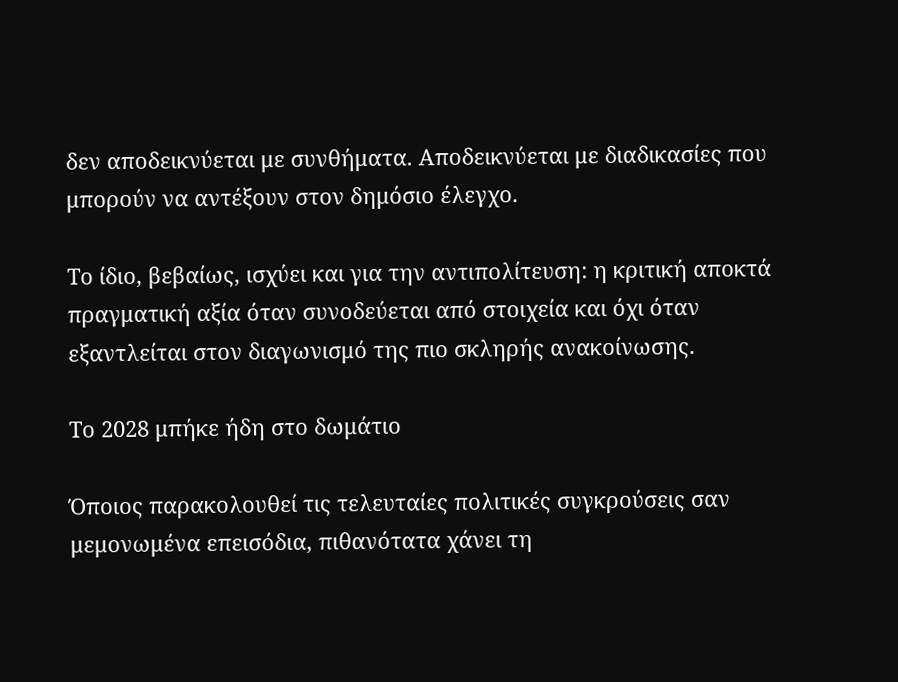δεν αποδεικνύεται με συνθήματα. Αποδεικνύεται με διαδικασίες που μπορούν να αντέξουν στον δημόσιο έλεγχο.

Το ίδιο, βεβαίως, ισχύει και για την αντιπολίτευση: η κριτική αποκτά πραγματική αξία όταν συνοδεύεται από στοιχεία και όχι όταν εξαντλείται στον διαγωνισμό της πιο σκληρής ανακοίνωσης.

Το 2028 μπήκε ήδη στο δωμάτιο

Όποιος παρακολουθεί τις τελευταίες πολιτικές συγκρούσεις σαν μεμονωμένα επεισόδια, πιθανότατα χάνει τη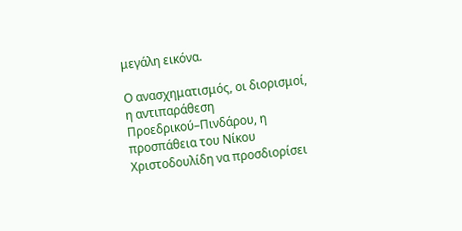μεγάλη εικόνα.

Ο ανασχηματισμός, οι διορισμοί, η αντιπαράθεση Προεδρικού–Πινδάρου, η προσπάθεια του Νίκου Χριστοδουλίδη να προσδιορίσει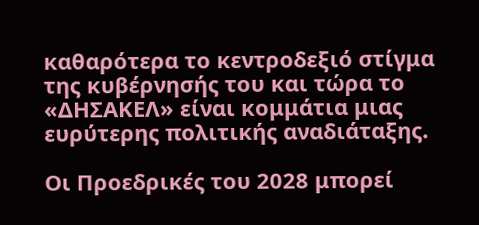καθαρότερα το κεντροδεξιό στίγμα της κυβέρνησής του και τώρα το «ΔΗΣΑΚΕΛ» είναι κομμάτια μιας ευρύτερης πολιτικής αναδιάταξης.

Οι Προεδρικές του 2028 μπορεί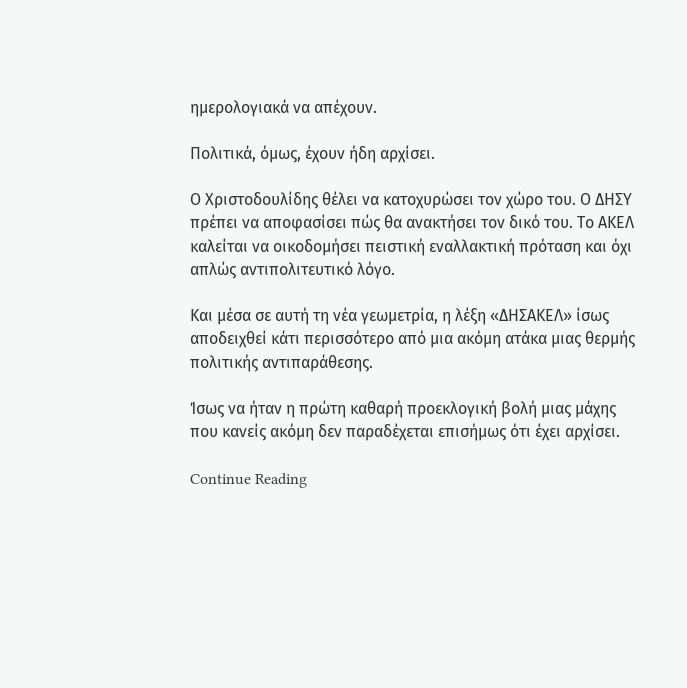ημερολογιακά να απέχουν.

Πολιτικά, όμως, έχουν ήδη αρχίσει.

Ο Χριστοδουλίδης θέλει να κατοχυρώσει τον χώρο του. Ο ΔΗΣΥ πρέπει να αποφασίσει πώς θα ανακτήσει τον δικό του. Το ΑΚΕΛ καλείται να οικοδομήσει πειστική εναλλακτική πρόταση και όχι απλώς αντιπολιτευτικό λόγο.

Και μέσα σε αυτή τη νέα γεωμετρία, η λέξη «ΔΗΣΑΚΕΛ» ίσως αποδειχθεί κάτι περισσότερο από μια ακόμη ατάκα μιας θερμής πολιτικής αντιπαράθεσης.

Ίσως να ήταν η πρώτη καθαρή προεκλογική βολή μιας μάχης που κανείς ακόμη δεν παραδέχεται επισήμως ότι έχει αρχίσει.

Continue Reading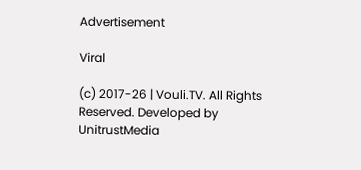Advertisement

Viral

(c) 2017-26 | Vouli.TV. All Rights Reserved. Developed by UnitrustMedia